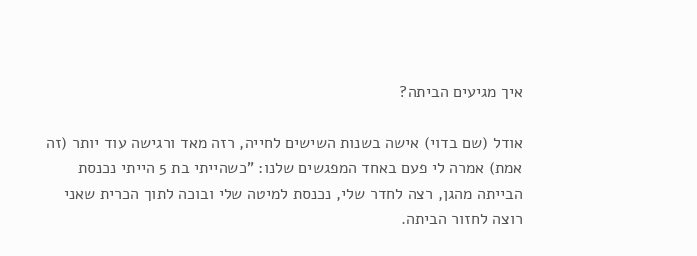איך מגיעים הביתה?

אודל (שם בדוי) אישה בשנות השישים לחייה, רזה מאד ורגישה עוד יותר (זה אמת) אמרה לי פעם באחד המפגשים שלנו: "כשהייתי בת 5 הייתי נכנסת הבייתה מהגן, רצה לחדר שלי, נכנסת למיטה שלי ובוכה לתוך הכרית שאני רוצה לחזור הביתה.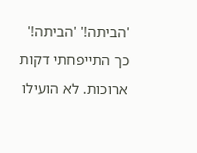'הביתה!' 'הביתה!' כך התייפחתי דקות ארוכות. לא הועילו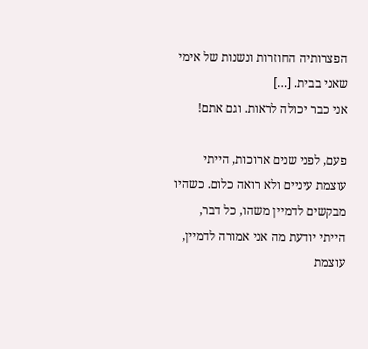הפצרותיה החוזרות ונשנות של אימי שאני בבית. […]
אני כבר יכולה לראות. וגם אתם!

פעם, לפני שנים ארוכות, הייתי עוצמת עיניים ולא רואה כלום. כשהיו מבקשים לדמיין משהו, כל דבר, הייתי יודעת מה אני אמורה לדמיין, עוצמת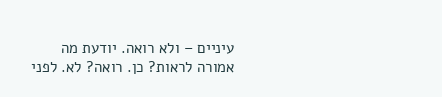עיניים – ולא רואה. יודעת מה אמורה לראות? כן. רואה? לא. לפני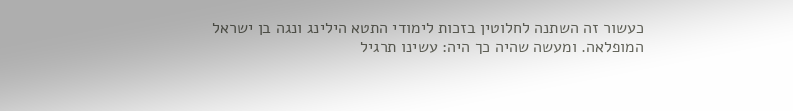כעשור זה השתנה לחלוטין בזכות לימודי התטא הילינג ונגה בן ישראל המופלאה. ומעשה שהיה כך היה: עשינו תרגיל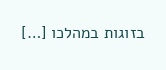בזוגות במהלכו […]